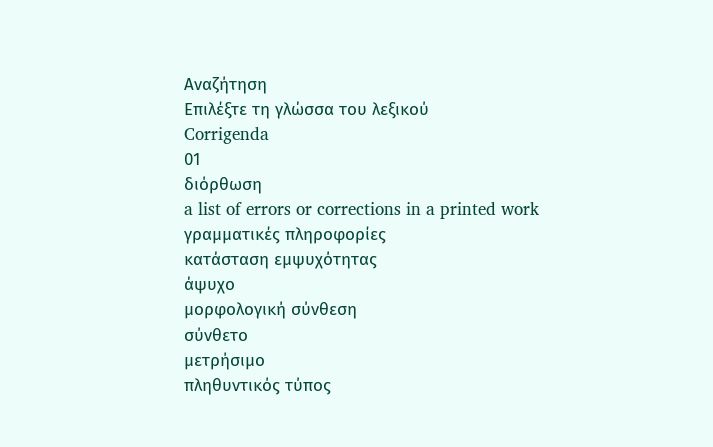Αναζήτηση
Επιλέξτε τη γλώσσα του λεξικού
Corrigenda
01
διόρθωση
a list of errors or corrections in a printed work
γραμματικές πληροφορίες
κατάσταση εμψυχότητας
άψυχο
μορφολογική σύνθεση
σύνθετο
μετρήσιμο
πληθυντικός τύπος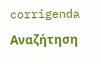corrigenda
Αναζήτηση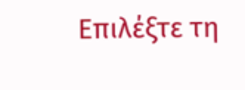Επιλέξτε τη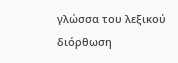γλώσσα του λεξικού
διόρθωση